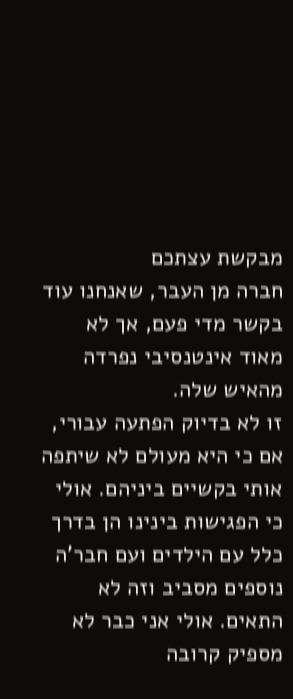מבקשת עצתכם
חברה מן העבר, שאנחנו עוד בקשר מדי פעם, אך לא מאוד אינטנסיבי נפרדה מהאיש שלה.
זו לא בדיוק הפתעה עבורי, אם כי היא מעולם לא שיתפה אותי בקשיים ביניהם. אולי כי הפגישות בינינו הן בדרך כלל עם הילדים ועם חבר'ה נוספים מסביב וזה לא התאים. אולי אני כבר לא מספיק קרובה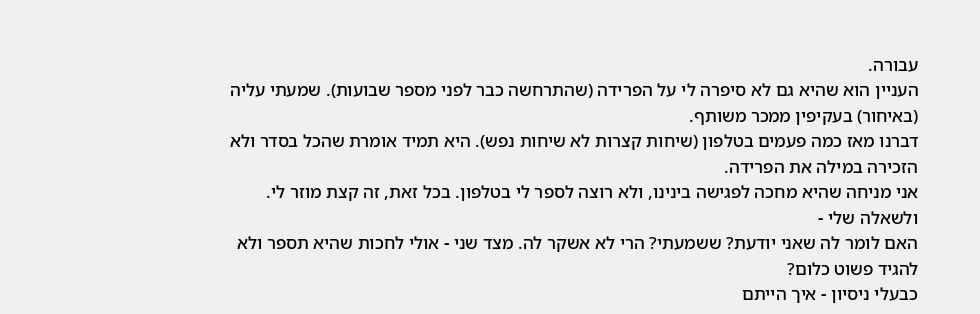עבורה.
העניין הוא שהיא גם לא סיפרה לי על הפרידה (שהתרחשה כבר לפני מספר שבועות). שמעתי עליה (באיחור) בעקיפין ממכר משותף.
דברנו מאז כמה פעמים בטלפון (שיחות קצרות לא שיחות נפש). היא תמיד אומרת שהכל בסדר ולא הזכירה במילה את הפרידה.
אני מניחה שהיא מחכה לפגישה בינינו, ולא רוצה לספר לי בטלפון. בכל זאת, זה קצת מוזר לי.
ולשאלה שלי -
האם לומר לה שאני יודעת? ששמעתי? הרי לא אשקר לה. מצד שני - אולי לחכות שהיא תספר ולא להגיד פשוט כלום?
כבעלי ניסיון - איך הייתם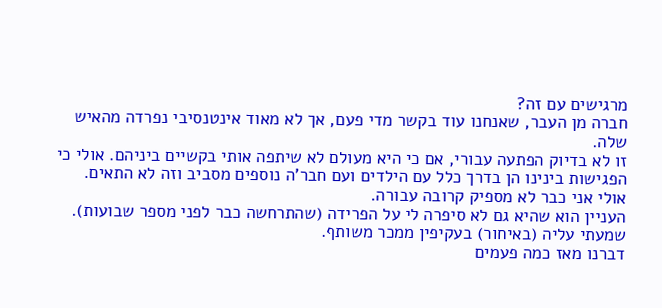מרגישים עם זה?
חברה מן העבר, שאנחנו עוד בקשר מדי פעם, אך לא מאוד אינטנסיבי נפרדה מהאיש שלה.
זו לא בדיוק הפתעה עבורי, אם כי היא מעולם לא שיתפה אותי בקשיים ביניהם. אולי כי הפגישות בינינו הן בדרך כלל עם הילדים ועם חבר'ה נוספים מסביב וזה לא התאים. אולי אני כבר לא מספיק קרובה עבורה.
העניין הוא שהיא גם לא סיפרה לי על הפרידה (שהתרחשה כבר לפני מספר שבועות). שמעתי עליה (באיחור) בעקיפין ממכר משותף.
דברנו מאז כמה פעמים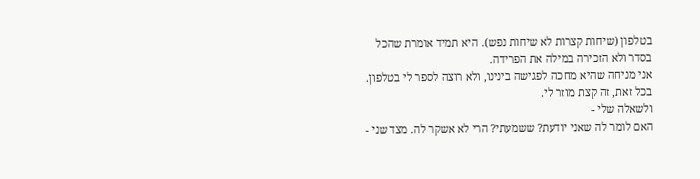בטלפון (שיחות קצרות לא שיחות נפש). היא תמיד אומרת שהכל בסדר ולא הזכירה במילה את הפרידה.
אני מניחה שהיא מחכה לפגישה בינינו, ולא רוצה לספר לי בטלפון. בכל זאת, זה קצת מוזר לי.
ולשאלה שלי -
האם לומר לה שאני יודעת? ששמעתי? הרי לא אשקר לה. מצד שני -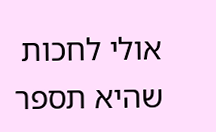אולי לחכות שהיא תספר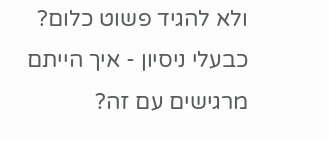ולא להגיד פשוט כלום?
כבעלי ניסיון - איך הייתם מרגישים עם זה?